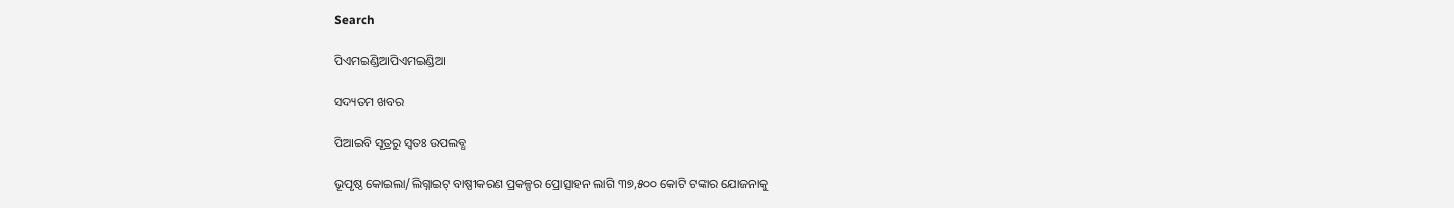Search

ପିଏମଇଣ୍ଡିଆପିଏମଇଣ୍ଡିଆ

ସଦ୍ୟତମ ଖବର

ପିଆଇବି ସୂତ୍ରରୁ ସ୍ବତଃ ଉପଲବ୍ଧ

ଭୂପୃଷ୍ଠ କୋଇଲା/ଲିଗ୍ନାଇଟ୍‌ ବାଷ୍ପୀକରଣ ପ୍ରକଳ୍ପର ପ୍ରୋତ୍ସାହନ ଲାଗି ୩୭,୫୦୦ କୋଟି ଟଙ୍କାର ଯୋଜନାକୁ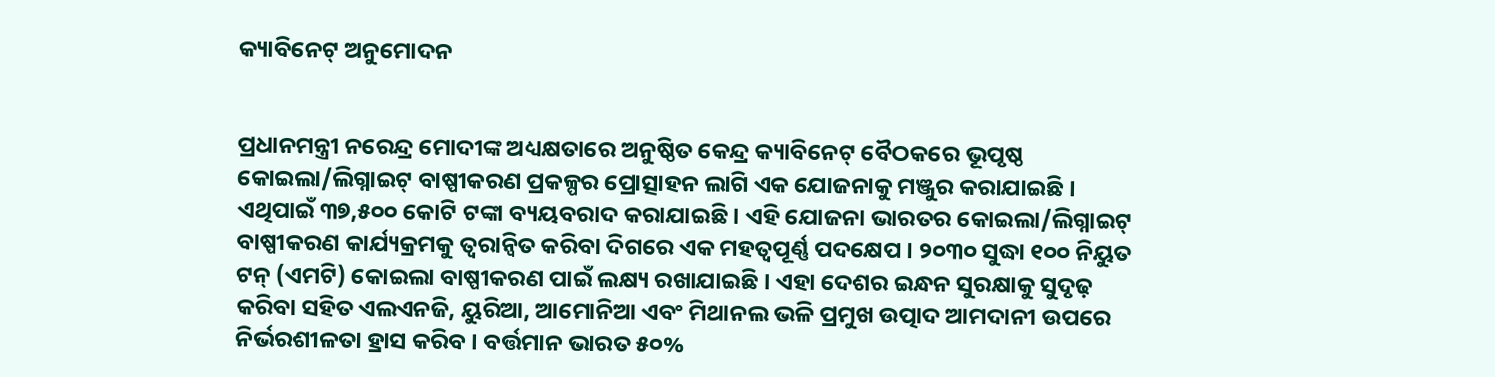କ୍ୟାବିନେଟ୍‌ ଅନୁମୋଦନ


ପ୍ରଧାନମନ୍ତ୍ରୀ ନରେନ୍ଦ୍ର ମୋଦୀଙ୍କ ଅଧ୍ୟକ୍ଷତାରେ ଅନୁଷ୍ଠିତ କେନ୍ଦ୍ର କ୍ୟାବିନେଟ୍‌ ବୈଠକରେ ଭୂପୃଷ୍ଠ କୋଇଲା/ଲିଗ୍ନାଇଟ୍‌ ବାଷ୍ପୀକରଣ ପ୍ରକଳ୍ପର ପ୍ରୋତ୍ସାହନ ଲାଗି ଏକ ଯୋଜନାକୁ ମଞ୍ଜୁର କରାଯାଇଛି । ଏଥିପାଇଁ ୩୭,୫୦୦ କୋଟି ଟଙ୍କା ବ୍ୟୟବରାଦ କରାଯାଇଛି । ଏହି ଯୋଜନା ଭାରତର କୋଇଲା/ଲିଗ୍ନାଇଟ୍‌ ବାଷ୍ପୀକରଣ କାର୍ଯ୍ୟକ୍ରମକୁ ତ୍ୱରାନ୍ୱିତ କରିବା ଦିଗରେ ଏକ ମହତ୍ୱପୂର୍ଣ୍ଣ ପଦକ୍ଷେପ । ୨୦୩୦ ସୁଦ୍ଧା ୧୦୦ ନିୟୁତ ଟନ୍‌ (ଏମଟି) କୋଇଲା ବାଷ୍ପୀକରଣ ପାଇଁ ଲକ୍ଷ୍ୟ ରଖାଯାଇଛି । ଏହା ଦେଶର ଇନ୍ଧନ ସୁରକ୍ଷାକୁ ସୁଦୃଢ଼ କରିବା ସହିତ ଏଲଏନଜି, ୟୁରିଆ, ଆମୋନିଆ ଏବଂ ମିଥାନଲ ଭଳି ପ୍ରମୁଖ ଉତ୍ପାଦ ଆମଦାନୀ ଉପରେ ନିର୍ଭରଶୀଳତା ହ୍ରାସ କରିବ । ବର୍ତ୍ତମାନ ଭାରତ ୫୦%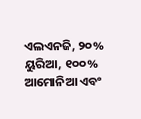ଏଲଏନଜି, ୨୦% ୟୁରିଆ, ୧୦୦% ଆମୋନିଆ ଏବଂ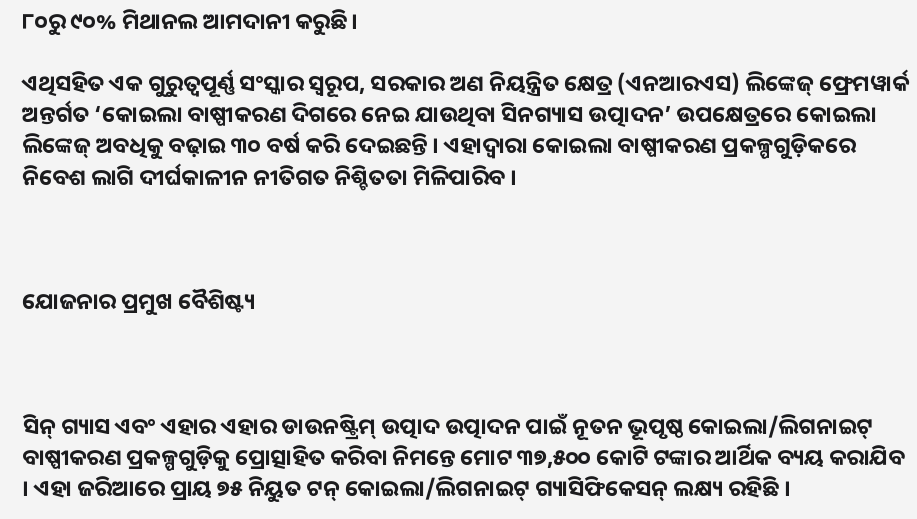୮୦ରୁ ୯୦% ମିଥାନଲ ଆମଦାନୀ କରୁଛି।

ଏଥିସହିତ ଏକ ଗୁରୁତ୍ୱପୂର୍ଣ୍ଣ ସଂସ୍କାର ସ୍ୱରୂପ, ସରକାର ଅଣ ନିୟନ୍ତ୍ରିତ କ୍ଷେତ୍ର (ଏନଆରଏସ) ଲିଙ୍କେଜ୍‌ ଫ୍ରେମୱାର୍କ ଅନ୍ତର୍ଗତ ‘କୋଇଲା ବାଷ୍ପୀକରଣ ଦିଗରେ ନେଇ ଯାଉଥିବା ସିନଗ୍ୟାସ ଉତ୍ପାଦନ’ ଉପକ୍ଷେତ୍ରରେ କୋଇଲା ଲିଙ୍କେଜ୍‌ ଅବଧିକୁ ବଢ଼ାଇ ୩୦ ବର୍ଷ କରି ଦେଇଛନ୍ତି । ଏହାଦ୍ୱାରା କୋଇଲା ବାଷ୍ପୀକରଣ ପ୍ରକଳ୍ପଗୁଡ଼ିକରେ ନିବେଶ ଲାଗି ଦୀର୍ଘକାଳୀନ ନୀତିଗତ ନିଶ୍ଚିତତା ମିଳିପାରିବ ।



ଯୋଜନାର ପ୍ରମୁଖ ବୈଶିଷ୍ଟ୍ୟ



ସିନ୍‌ ଗ୍ୟାସ ଏବଂ ଏହାର ଏହାର ଡାଉନଷ୍ଟ୍ରିମ୍ ଉତ୍ପାଦ ଉତ୍ପାଦନ ପାଇଁ ନୂତନ ଭୂପୃଷ୍ଠ କୋଇଲା/ଲିଗନାଇଟ୍ ବାଷ୍ପୀକରଣ ପ୍ରକଳ୍ପଗୁଡ଼ିକୁ ପ୍ରୋତ୍ସାହିତ କରିବା ନିମନ୍ତେ ମୋଟ ୩୭,୫୦୦ କୋଟି ଟଙ୍କାର ଆର୍ଥିକ ବ୍ୟୟ କରାଯିବ । ଏହା ଜରିଆରେ ପ୍ରାୟ ୭୫ ନିୟୁତ ଟନ୍ କୋଇଲା/ଲିଗନାଇଟ୍ ଗ୍ୟାସିଫିକେସନ୍ ଲକ୍ଷ୍ୟ ରହିଛି ।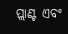ପ୍ଲାଣ୍ଟ ଏବଂ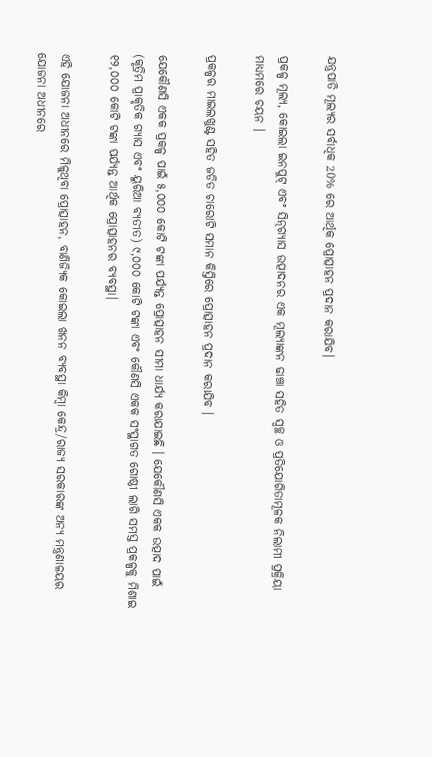ଯନ୍ତ୍ରପାତି ମୂଲ୍ୟର ସର୍ବାଧିକ 20% ରେ ଆର୍ଥିକ ପ୍ରୋତ୍ସାହନ ପ୍ରଦାନ କରାଯିବ।

ପ୍ରକଳ୍ପ ମୂଲ୍ୟ, କୋଇଲା ଇନପୁଟ୍ ଏବଂ ସିନ୍‌ଗ୍ୟାସ ଉତ୍ପାଦନର ଏକ ମୂଲ୍ୟାଙ୍କନ ଢାଞ୍ଚା ସହିତ ସ୍ୱଚ୍ଛ ଓ ପ୍ରତିଯୋଗିତାମୂଳକ ନିଲାମୀ ପ୍ରକ୍ରିୟା ମାଧ୍ୟମରେ ଚୟନ ।

ପ୍ରକଳ୍ପର ମାଇଲଖୁଣ୍ଟ ସହିତ ଜଡିତ ଚାରୋଟି ସମାନ କିସ୍ତିରେ ପ୍ରୋତ୍ସାହନ ପ୍ରଦାନ କରାଯିବ ।

ଯେକୌଣସି ଏକକ ପ୍ରକଳ୍ପ ପାଇଁ ୫,୦୦୦ କୋଟି ଟଙ୍କା ପର୍ଯ୍ୟନ୍ତ ପ୍ରୋତ୍ସାହନ ସୀମା ଧାର୍ଯ୍ୟ କରାଯାଇଛି । ଯେକୌଣସି ଏକକ ଉତ୍ପାଦ ପାଇଁ (କୃତ୍ରିମ ପ୍ରାକୃତିକ ଗ୍ୟାସ ଏବଂ ୟୁରିଆ ବ୍ୟତୀତ) ୯,୦୦୦ କୋଟି ଟଙ୍କା ଏବଂ କୌଣସି ଏକକ ସଂସ୍ଥାଗତ ଗୋଷ୍ଠୀ ଲାଗି ସମସ୍ତ ପ୍ରକଳ୍ପକୁ ମିଶାଇ ୧୨,୦୦୦ କୋଟି ଟଙ୍କା ପର୍ଯ୍ୟନ୍ତ ଆର୍ଥିକ ପ୍ରୋତ୍ସାହନର ବ୍ୟବସ୍ଥା।

ଏହି ଯୋଜନା ଅଧୀନରେ ମିଳୁଥିବା ପ୍ରୋତ୍ସାହନ, ବାଣିଜ୍ୟିକ କୋଇଲା ଖନନ ବ୍ୟବସ୍ଥା କିମ୍ବା କେନ୍ଦ୍ର/ରାଜ୍ୟ ସରକାରଙ୍କ ଅନ୍ୟ ମନ୍ତ୍ରଣାଳୟର ଯୋଜନା ଅଧୀନରେ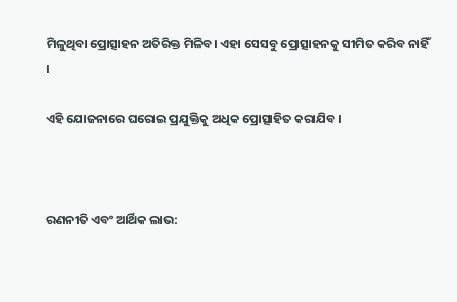ମିଳୁଥିବା ପ୍ରୋତ୍ସାହନ ଅତିରିକ୍ତ ମିଳିବ। ଏହା ସେସବୁ ପ୍ରୋତ୍ସାହନକୁ ସୀମିତ କରିବ ନାହିଁ ।

ଏହି ଯୋଜନାରେ ଘରୋଇ ପ୍ରଯୁକ୍ତିକୁ ଅଧିକ ପ୍ରୋତ୍ସାହିତ କରାଯିବ ।



ରଣନୀତି ଏବଂ ଆର୍ଥିକ ଲାଭ: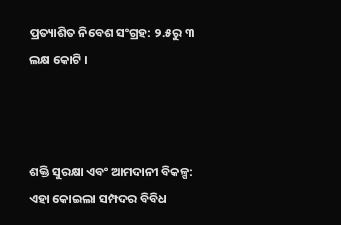ପ୍ରତ୍ୟାଶିତ ନିବେଶ ସଂଗ୍ରହ: ୨.୫ରୁ ୩ ଲକ୍ଷ କୋଟି ।



ଶକ୍ତି ସୁରକ୍ଷା ଏବଂ ଆମଦାନୀ ବିକଳ୍ପ: ଏହା କୋଇଲା ସମ୍ପଦର ବିବିଧ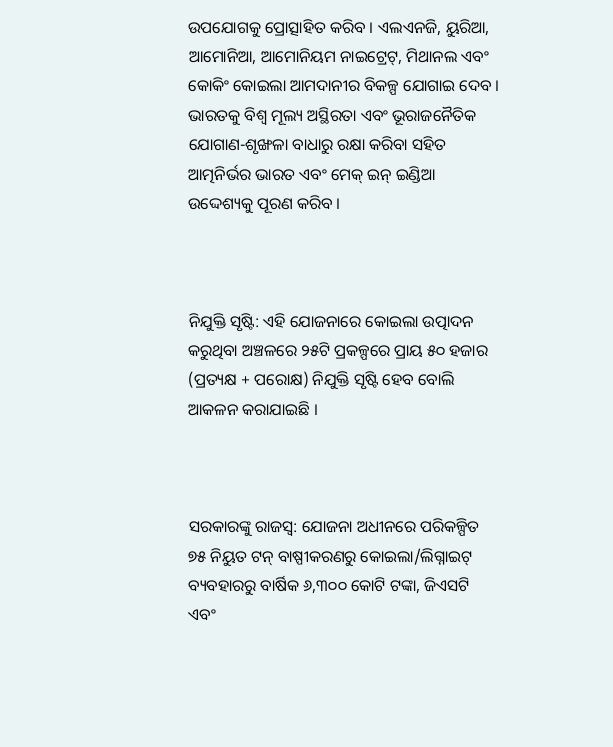ଉପଯୋଗକୁ ପ୍ରୋତ୍ସାହିତ କରିବ । ଏଲଏନଜି, ୟୁରିଆ, ଆମୋନିଆ, ଆମୋନିୟମ ନାଇଟ୍ରେଟ୍‌, ମିଥାନଲ ଏବଂ କୋକିଂ କୋଇଲା ଆମଦାନୀର ବିକଳ୍ପ ଯୋଗାଇ ଦେବ । ଭାରତକୁ ବିଶ୍ୱ ମୂଲ୍ୟ ଅସ୍ଥିରତା ଏବଂ ଭୂରାଜନୈତିକ ଯୋଗାଣ-ଶୃଙ୍ଖଳା ବାଧାରୁ ରକ୍ଷା କରିବା ସହିତ ଆତ୍ମନିର୍ଭର ଭାରତ ଏବଂ ମେକ୍ ଇନ୍ ଇଣ୍ଡିଆ ଉଦ୍ଦେଶ୍ୟକୁ ପୂରଣ କରିବ ।



ନିଯୁକ୍ତି ସୃଷ୍ଟି: ଏହି ଯୋଜନାରେ କୋଇଲା ଉତ୍ପାଦନ କରୁଥିବା ଅଞ୍ଚଳରେ ୨୫ଟି ପ୍ରକଳ୍ପରେ ପ୍ରାୟ ୫୦ ହଜାର (ପ୍ରତ୍ୟକ୍ଷ + ପରୋକ୍ଷ) ନିଯୁକ୍ତି ସୃଷ୍ଟି ହେବ ବୋଲି ଆକଳନ କରାଯାଇଛି ।



ସରକାରଙ୍କୁ ରାଜସ୍ୱ: ଯୋଜନା ଅଧୀନରେ ପରିକଳ୍ପିତ ୭୫ ନିୟୁତ ଟନ୍ ବାଷ୍ପୀକରଣରୁ କୋଇଲା/ଲିଗ୍ନାଇଟ୍ ବ୍ୟବହାରରୁ ବାର୍ଷିକ ୬,୩୦୦ କୋଟି ଟଙ୍କା, ଜିଏସଟି ଏବଂ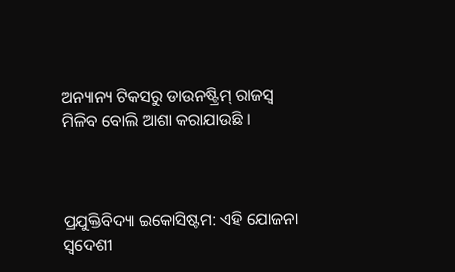ଅନ୍ୟାନ୍ୟ ଟିକସରୁ ଡାଉନଷ୍ଟ୍ରିମ୍ ରାଜସ୍ୱ ମିଳିବ ବୋଲି ଆଶା କରାଯାଉଛି ।



ପ୍ରଯୁକ୍ତିବିଦ୍ୟା ଇକୋସିଷ୍ଟମ: ଏହି ଯୋଜନା ସ୍ୱଦେଶୀ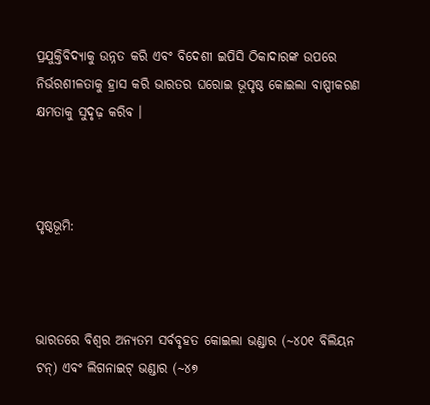ପ୍ରଯୁକ୍ତିବିଦ୍ୟାକୁ ଉନ୍ନତ କରି ଏବଂ ବିଦେଶୀ ଇପିସି ଠିକାଦାରଙ୍କ ଉପରେ ନିର୍ଭରଶୀଳତାକୁ ହ୍ରାସ କରି ଭାରତର ଘରୋଇ ଭୂପୃଷ୍ଠ କୋଇଲା ବାଷ୍ପୀକରଣ କ୍ଷମତାକୁ ସୁଦୃଢ଼ କରିବ ।



ପୃଷ୍ଠଭୂମି:



ଭାରତରେ ବିଶ୍ୱର ଅନ୍ୟତମ ସର୍ବବୃହତ କୋଇଲା ଭଣ୍ଡାର (~୪୦୧ ବିଲିୟନ ଟନ୍) ଏବଂ ଲିଗନାଇଟ୍ ଭଣ୍ଡାର (~୪୭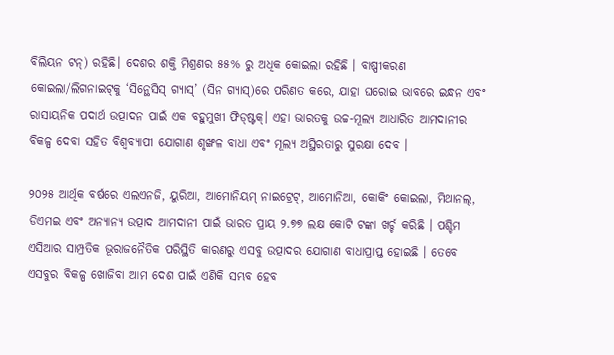ବିଲିୟନ ଟନ୍) ରହିଛି। ଦେଶର ଶକ୍ତି ମିଶ୍ରଣର ୫୫% ରୁ ଅଧିକ କୋଇଲା ରହିଛି । ବାଷ୍ପୀକରଣ କୋଇଲା/ଲିଗନାଇଟ୍‌କୁ ‘ସିନ୍ଥେସିସ୍‌ ଗ୍ୟାସ୍’ (ସିନ ଗ୍ୟାସ୍)ରେ ପରିଣତ କରେ, ଯାହା ଘରୋଇ ଭାବରେ ଇନ୍ଧନ ଏବଂ ରାସାୟନିକ ପଦାର୍ଥ ଉତ୍ପାଦନ ପାଇଁ ଏକ ବହୁମୁଖୀ ଫିଡ୍‌ଷ୍ଟକ୍। ଏହା ଭାରତକୁ ଉଚ୍ଚ-ମୂଲ୍ୟ ଆଧାରିତ ଆମଦାନୀର ବିକଳ୍ପ ଦେବା ସହିତ ବିଶ୍ୱବ୍ୟାପୀ ଯୋଗାଣ ଶୃଙ୍ଖଳ ବାଧା ଏବଂ ମୂଲ୍ୟ ଅସ୍ଥିରତାରୁ ସୁରକ୍ଷା ଦେବ ।

୨୦୨୫ ଆର୍ଥିକ ବର୍ଷରେ ଏଲଏନଜି, ୟୁରିଆ, ଆମୋନିୟମ୍ ନାଇଟ୍ରେଟ୍, ଆମୋନିଆ, କୋକିଂ କୋଇଲା, ମିଥାନଲ୍, ଡିଏମଇ ଏବଂ ଅନ୍ୟାନ୍ୟ ଉତ୍ପାଦ ଆମଦାନୀ ପାଇଁ ଭାରତ ପ୍ରାୟ ୨.୭୭ ଲକ୍ଷ କୋଟି ଟଙ୍କା ଖର୍ଚ୍ଚ କରିଛି । ପଶ୍ଚିମ ଏସିଆର ସାମ୍ପ୍ରତିକ ଭୂରାଜନୈତିକ ପରିସ୍ଥିତି କାରଣରୁ ଏସବୁ ଉତ୍ପାଦର ଯୋଗାଣ ବାଧାପ୍ରାପ୍ତ ହୋଇଛି । ତେବେ ଏସବୁର ବିକଳ୍ପ ଖୋଜିବା ଆମ ଦେଶ ପାଇଁ ଏଣିକି ସମ୍ଭବ ହେବ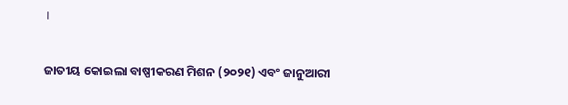।

ଜାତୀୟ କୋଇଲା ବାଷ୍ପୀକରଣ ମିଶନ (୨୦୨୧) ଏବଂ ଜାନୁଆରୀ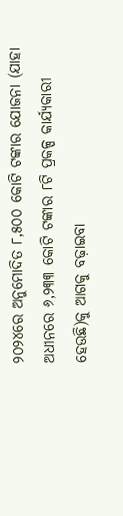୨୦୨୪ରେ ଅନୁମୋଦିତ ୮,୫୦୦ କୋଟି ଟଙ୍କାର ଯୋଜନା (ଯାହା ଅଧୀନରେ ୬,୨୩୩ କୋଟି ଟଙ୍କାର ୮ଟି ପ୍ରକଳ୍ପ କାର୍ଯ୍ୟକାରୀ ହେଉଛି)କୁ ଆଗକୁ ବଢ଼ାଇବା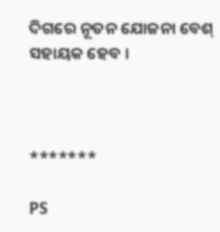ଦିଗରେ ନୂତନ ଯୋଜନା ବେଶ୍‌ ସହାୟକ ହେବ ।



*******

PS